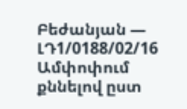Բեժանյան — ԼԴ1/0188/02/16
Ամփոփում
քննելով ըստ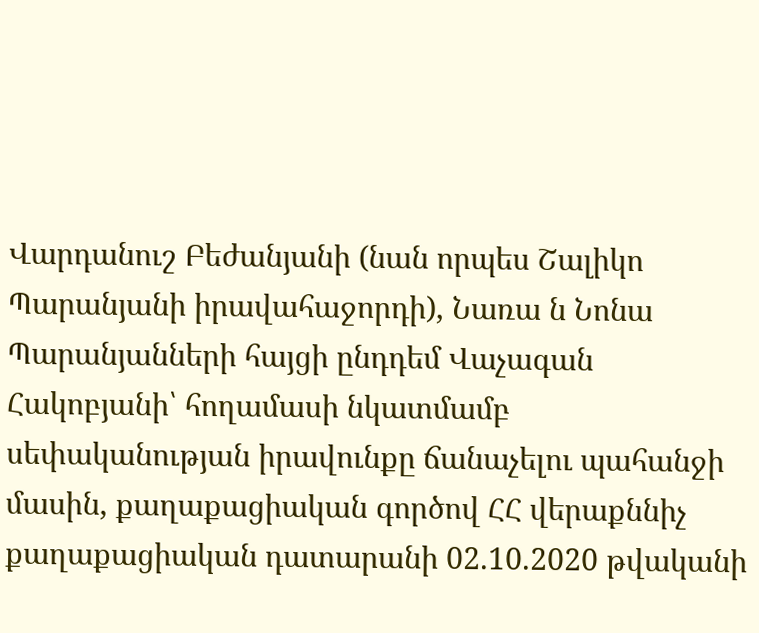Վարդանուշ Բեժանյանի (նան որպես Շալիկո Պարանյանի իրավահաջորդի), Նառա ն Նոնա Պարանյանների հայցի ընդդեմ Վաչագան Հակոբյանի՝ հողամասի նկատմամբ սեփականության իրավունքը ճանաչելու պահանջի մասին, քաղաքացիական գործով ՀՀ վերաքննիչ քաղաքացիական դատարանի 02.10.2020 թվականի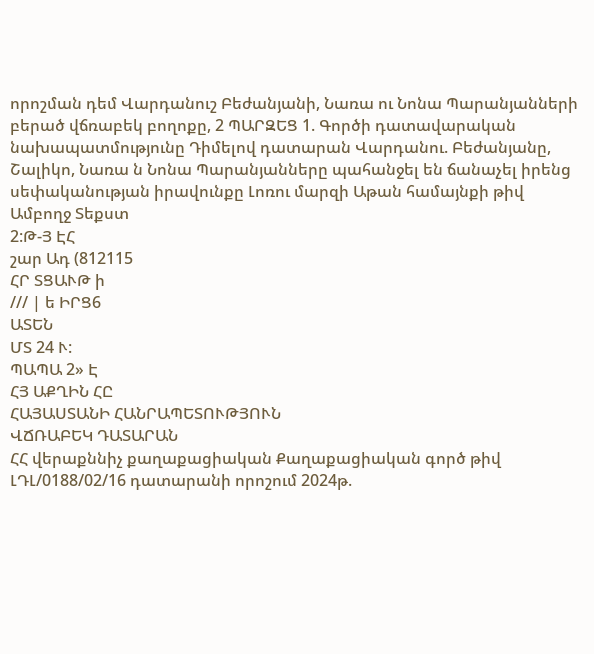որոշման դեմ Վարդանուշ Բեժանյանի, Նառա ու Նոնա Պարանյանների բերած վճռաբեկ բողոքը, 2 ՊԱՐԶԵՑ 1. Գործի դատավարական նախապատմությունը Դիմելով դատարան Վարդանու. Բեժանյանը, Շալիկո, Նառա ն Նոնա Պարանյանները պահանջել են ճանաչել իրենց սեփականության իրավունքը Լոռու մարզի Աթան համայնքի թիվ
Ամբողջ Տեքստ
2:Թ-Յ ԷՀ
շար Ադ (812115
ՀՐ ՏՑԱՒԹ ի
/// | ե ԻՐՑ6
ԱՏԵՆ
ՄՏ 24 Ւ:
ՊԱՊԱ 2» Է
ՀՅ ԱՔՂԻՆ ՀԸ
ՀԱՅԱՍՏԱՆԻ ՀԱՆՐԱՊԵՏՈՒԹՅՈՒՆ
ՎՃՌԱԲԵԿ ԴԱՏԱՐԱՆ
ՀՀ վերաքննիչ քաղաքացիական Քաղաքացիական գործ թիվ ԼԴԼ/0188/02/16 դատարանի որոշում 2024թ.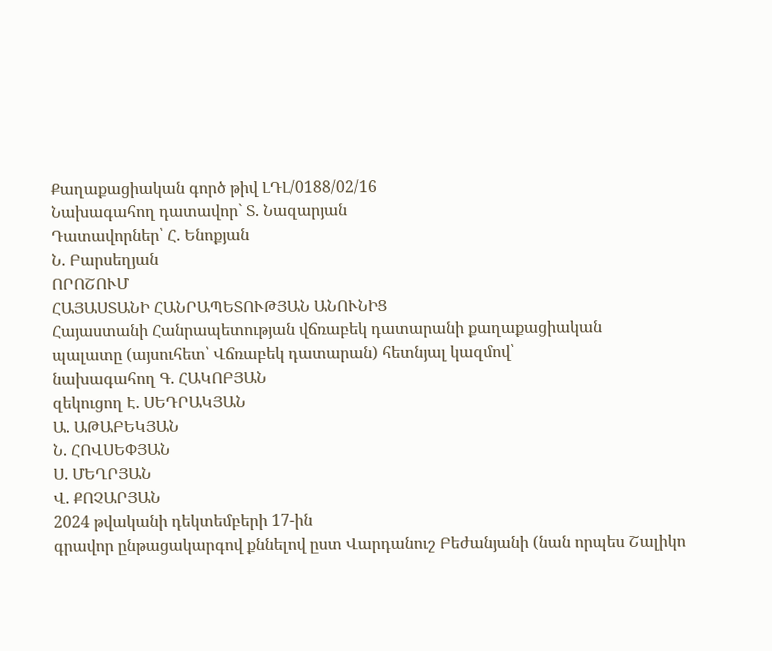Քաղաքացիական գործ թիվ ԼԴԼ/0188/02/16
Նախագահող դատավոր` Տ. Նազարյան
Դատավորներ՝ Հ. Ենոքյան
Ն. Բարսեղյան
ՈՐՈՇՈՒՄ
ՀԱՅԱՍՏԱՆԻ ՀԱՆՐԱՊԵՏՈՒԹՅԱՆ ԱՆՈՒՆԻՑ
Հայաստանի Հանրապետության վճռաբեկ դատարանի քաղաքացիական
պալատը (այսուհետ՝ Վճռաբեկ դատարան) հետնյալ կազմով՝
նախագահող Գ. ՀԱԿՈԲՅԱՆ
զեկուցող Է. ՍԵԴՐԱԿՅԱՆ
Ա. ԱԹԱԲԵԿՅԱՆ
Ն. ՀՈՎՍԵՓՅԱՆ
Ս. ՄԵՂՐՅԱՆ
Վ. ՔՈՉԱՐՅԱՆ
2024 թվականի դեկտեմբերի 17-ին
գրավոր ընթացակարգով քննելով ըստ Վարդանուշ Բեժանյանի (նան որպես Շալիկո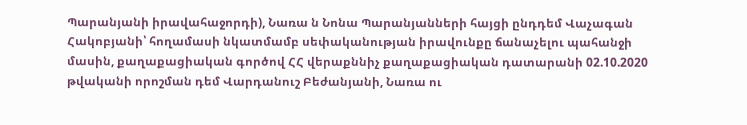Պարանյանի իրավահաջորդի), Նառա ն Նոնա Պարանյանների հայցի ընդդեմ Վաչագան Հակոբյանի՝ հողամասի նկատմամբ սեփականության իրավունքը ճանաչելու պահանջի մասին, քաղաքացիական գործով ՀՀ վերաքննիչ քաղաքացիական դատարանի 02.10.2020 թվականի որոշման դեմ Վարդանուշ Բեժանյանի, Նառա ու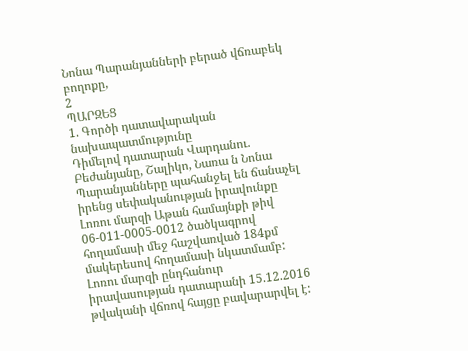Նոնա Պարանյանների բերած վճռաբեկ բողոքը,
2
ՊԱՐԶԵՑ
1. Գործի դատավարական նախապատմությունը
Դիմելով դատարան Վարդանու. Բեժանյանը, Շալիկո, Նառա ն Նոնա Պարանյանները պահանջել են ճանաչել իրենց սեփականության իրավունքը Լոռու մարզի Աթան համայնքի թիվ 06-011-0005-0012 ծածկագրով հողամասի մեջ հաշվառված 184քմ մակերեսով հողամասի նկատմամբ:
Լոռու մարզի ընդհանուր իրավասության դատարանի 15.12.2016 թվականի վճռով հայցը բավարարվել է: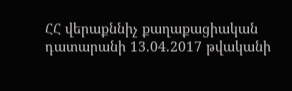ՀՀ վերաքննիչ քաղաքացիական դատարանի 13.04.2017 թվականի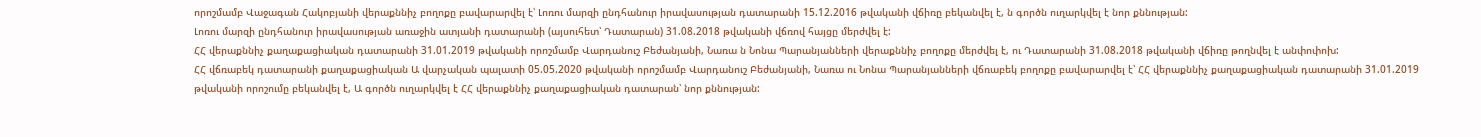որոշմամբ Վաջագան Հակոբյանի վերաքննիչ բողոքը բավարարվել է՝ Լոռու մարզի ընդհանուր իրավասության դատարանի 15.12.2016 թվականի վճիռը բեկանվել է, ն գործն ուղարկվել է նոր քննության:
Լոռու մարզի ընդհանուր իրավասության առաջին ատյանի դատարանի (այսուհետ՝ Դատարան) 31.08.2018 թվականի վճռով հայցը մերժվել է:
ՀՀ վերաքննիչ քաղաքացիական դատարանի 31.01.2019 թվականի որոշմամբ Վարդանուշ Բեժանյանի, Նառա ն Նոնա Պարանյանների վերաքննիչ բողոքը մերժվել է, ու Դատարանի 31.08.2018 թվականի վճիռը թողնվել է անփոփոխ:
ՀՀ վճռաբեկ դատարանի քաղաքացիական Ա վարչական պալատի 05.05.2020 թվականի որոշմամբ Վարդանուշ Բեժանյանի, Նառա ու Նոնա Պարանյանների վճռաբեկ բողոքը բավարարվել է՝ ՀՀ վերաքննիչ քաղաքացիական դատարանի 31.01.2019 թվականի որոշումը բեկանվել է, Ա գործն ուղարկվել է ՀՀ վերաքննիչ քաղաքացիական դատարան՝ նոր քննության: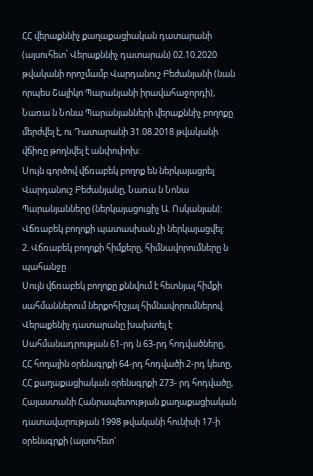ՀՀ վերաքննիչ քաղաքացիական դատարանի (այսուհետ՝ Վերաքննիչ դատարան) 02.10.2020 թվականի որոշմամբ Վարդանուշ Բեժանյանի (նան որպես Շալիկո Պարանյանի իրավահաջորդի), Նառա ն Նոնա Պարանյանների վերաքննիչ բողոքը մերժվել է, ու Դատարանի 31.08.2018 թվականի վճիռը թողնվել է անփոփոխ:
Սույն գործով վճռաբեկ բողոք են ներկայացրել Վարդանուշ Բեժանյանը, Նառա ն Նոնա Պարանյանները (ներկայացուցիչ Ա. Ոսկանյան):
Վճռաբեկ բողոքի պատասխան չի ներկայացվել:
2. Վճռաբեկ բողոքի հիմքերը, հիմնավորումները ն պահանջը
Սույն վճռաբեկ բողոքը քննվում է հետնյալ հիմքի սահմաններում ներքոհիշյալ հիմնավորումներով.
Վերաքենիչ դատարանը խախտել է Սահմանադրության 61-րդ ն 63-րդ հոդվածները, ՀՀ հողային օրենսգրքի 64-րդ հոդվածի 2-րդ կետը, ՀՀ քաղաքացիական օրենսգրքի 273- րդ հոդվածը, Հայաստանի Հանրապետության քաղաքացիական դատավարության 1998 թվականի հունիսի 17-ի օրենսգրքի (այսուհետ'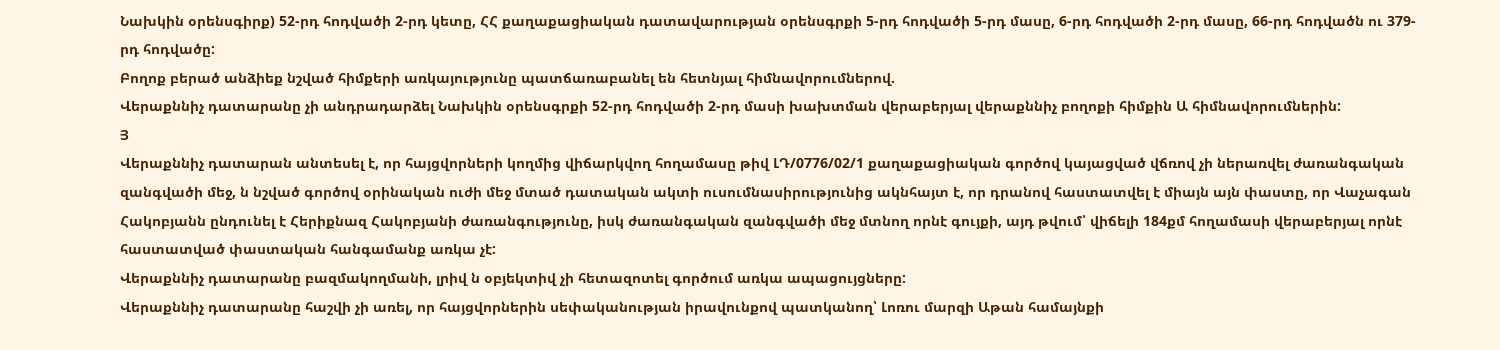Նախկին օրենսգիրք) 52-րդ հոդվածի 2-րդ կետը, ՀՀ քաղաքացիական դատավարության օրենսգրքի 5-րդ հոդվածի 5-րդ մասը, 6-րդ հոդվածի 2-րդ մասը, 66-րդ հոդվածն ու 379-րդ հոդվածը:
Բողոք բերած անձիեք նշված հիմքերի առկայությունը պատճառաբանել են հետնյալ հիմնավորումներով.
Վերաքննիչ դատարանը չի անդրադարձել Նախկին օրենսգրքի 52-րդ հոդվածի 2-րդ մասի խախտման վերաբերյալ վերաքննիչ բողոքի հիմքին Ա հիմնավորումներին:
Յ
Վերաքննիչ դատարան անտեսել է, որ հայցվորների կողմից վիճարկվող հողամասը թիվ ԼԴ/0776/02/1 քաղաքացիական գործով կայացված վճռով չի ներառվել ժառանգական զանգվածի մեջ, ն նշված գործով օրինական ուժի մեջ մտած դատական ակտի ուսումնասիրությունից ակնհայտ է, որ դրանով հաստատվել է միայն այն փաստը, որ Վաչագան Հակոբյանն ընդունել է Հերիքնազ Հակոբյանի ժառանգությունը, իսկ ժառանգական զանգվածի մեջ մտնող որնէ գույքի, այդ թվում՝ վիճելի 184քմ հողամասի վերաբերյալ որնէ հաստատված փաստական հանգամանք առկա չէ:
Վերաքննիչ դատարանը բազմակողմանի, լրիվ ն օբյեկտիվ չի հետազոտել գործում առկա ապացույցները:
Վերաքննիչ դատարանը հաշվի չի առել, որ հայցվորներին սեփականության իրավունքով պատկանող՝ Լոռու մարզի Աթան համայնքի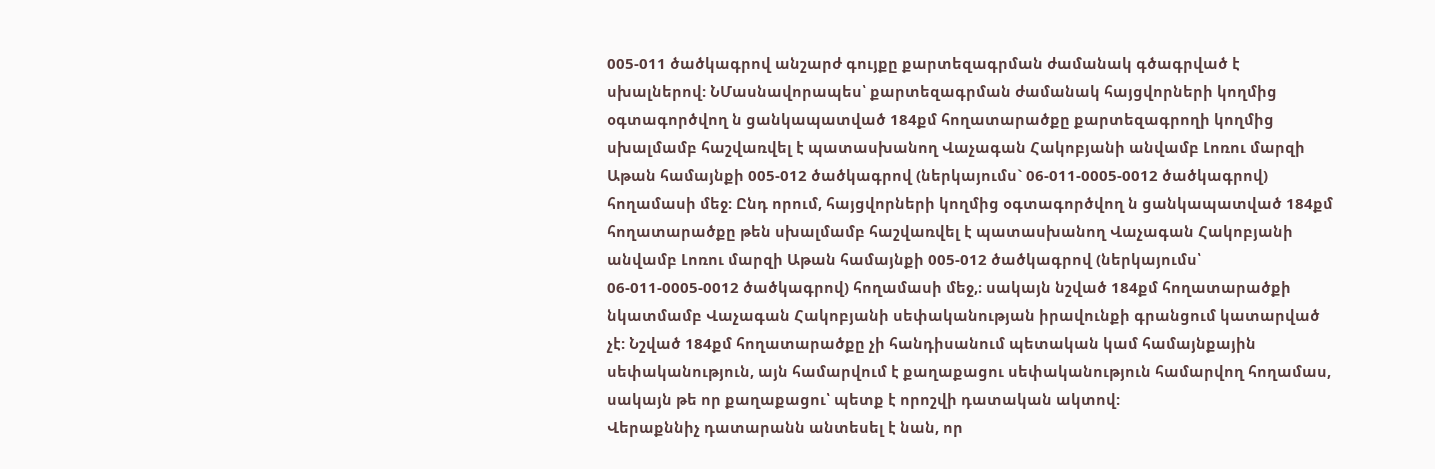005-011 ծածկագրով անշարժ գույքը քարտեզագրման ժամանակ գծագրված է սխալներով: ՆՄասնավորապես՝ քարտեզագրման ժամանակ հայցվորների կողմից օգտագործվող ն ցանկապատված 184քմ հողատարածքը քարտեզագրողի կողմից սխալմամբ հաշվառվել է պատասխանող Վաչագան Հակոբյանի անվամբ Լոռու մարզի Աթան համայնքի 005-012 ծածկագրով (ներկայումս` 06-011-0005-0012 ծածկագրով) հողամասի մեջ: Ընդ որում, հայցվորների կողմից օգտագործվող ն ցանկապատված 184քմ հողատարածքը թեն սխալմամբ հաշվառվել է պատասխանող Վաչագան Հակոբյանի անվամբ Լոռու մարզի Աթան համայնքի 005-012 ծածկագրով (ներկայումս՝ 06-011-0005-0012 ծածկագրով) հողամասի մեջ,։ սակայն նշված 184քմ հողատարածքի նկատմամբ Վաչագան Հակոբյանի սեփականության իրավունքի գրանցում կատարված չէ: Նշված 184քմ հողատարածքը չի հանդիսանում պետական կամ համայնքային սեփականություն, այն համարվում է քաղաքացու սեփականություն համարվող հողամաս, սակայն թե որ քաղաքացու՝ պետք է որոշվի դատական ակտով:
Վերաքննիչ դատարանն անտեսել է նան, որ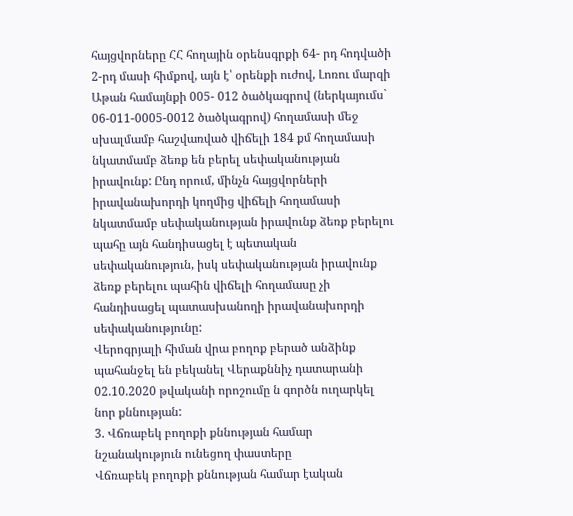հայցվորները ՀՀ հողային օրենսգրքի 64- րդ հոդվածի 2-րդ մասի հիմքով, այն է՝ օրենքի ուժով, Լոռու մարզի Աթան համայնքի 005- 012 ծածկագրով (ներկայումս` 06-011-0005-0012 ծածկագրով) հողամասի մեջ սխալմամբ հաշվառված վիճելի 184 քմ հողամասի նկատմամբ ձեռք են բերել սեփականության իրավունք: Ընդ որում, մինչն հայցվորների իրավանախորդի կողմից վիճելի հողամասի նկատմամբ սեփականության իրավունք ձեռք բերելու պահը այն հանդիսացել է պետական սեփականություն, իսկ սեփականության իրավունք ձեռք բերելու պահին վիճելի հողամասը չի հանդիսացել պատասխանողի իրավանախորդի սեփականությունը:
Վերոգրյալի հիման վրա բողոք բերած անձինք պահանջել են բեկանել Վերաքննիչ դատարանի 02.10.2020 թվականի որոշումը ն գործն ուղարկել նոր քննության:
3. Վճռաբեկ բողոքի քննության համար նշանակություն ունեցող փաստերը
Վճռաբեկ բողոքի քննության համար էական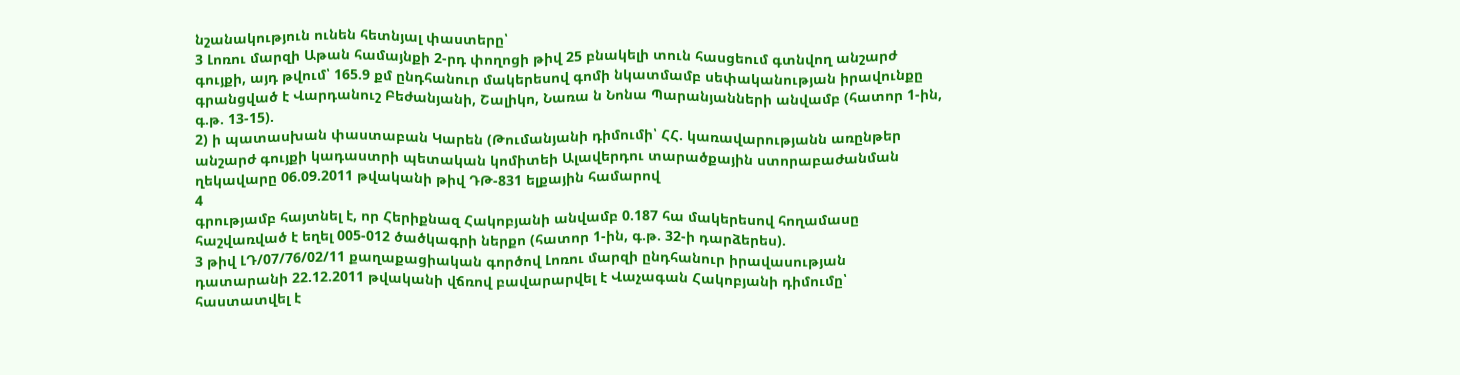նշանակություն ունեն հետնյալ փաստերը՝
3 Լոռու մարզի Աթան համայնքի 2-րդ փողոցի թիվ 25 բնակելի տուն հասցեում գտնվող անշարժ գույքի, այդ թվում՝ 165.9 քմ ընդհանուր մակերեսով գոմի նկատմամբ սեփականության իրավունքը գրանցված է Վարդանուշ Բեժանյանի, Շալիկո, Նառա ն Նոնա Պարանյանների անվամբ (հատոր 1-ին, գ.թ. 13-15).
2) ի պատասխան փաստաբան Կարեն (Թումանյանի դիմումի՝ ՀՀ. կառավարությանն առընթեր անշարժ գույքի կադաստրի պետական կոմիտեի Ալավերդու տարածքային ստորաբաժանման ղեկավարը 06.09.2011 թվականի թիվ ԴԹ-831 ելքային համարով
4
գրությամբ հայտնել է, որ Հերիքնազ Հակոբյանի անվամբ 0.187 հա մակերեսով հողամասը հաշվառված է եղել 005-012 ծածկագրի ներքո (հատոր 1-ին, գ.թ. 32-ի դարձերես).
3 թիվ ԼԴ/07/76/02/11 քաղաքացիական գործով Լոռու մարզի ընդհանուր իրավասության դատարանի 22.12.2011 թվականի վճռով բավարարվել է Վաչագան Հակոբյանի դիմումը՝ հաստատվել է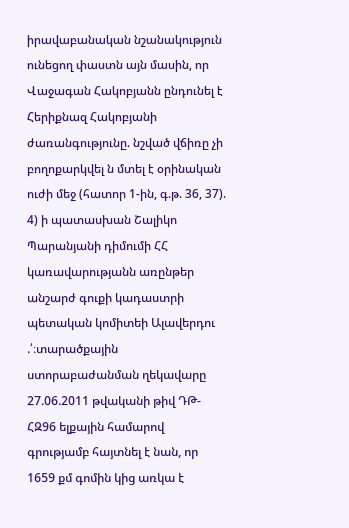իրավաբանական նշանակություն ունեցող փաստն այն մասին, որ Վաջագան Հակոբյանն ընդունել է Հերիքնազ Հակոբյանի ժառանգությունը. նշված վճիռը չի բողոքարկվել ն մտել է օրինական ուժի մեջ (հատոր 1-ին, գ.թ. 36, 37).
4) ի պատասխան Շալիկո Պարանյանի դիմումի ՀՀ կառավարությանն առընթեր անշարժ գուքի կադաստրի պետական կոմիտեի Ալավերդու .՛։տարածքային ստորաբաժանման ղեկավարը 27.06.2011 թվականի թիվ ԴԹ-ՀԶ96 ելքային համարով գրությամբ հայտնել է նան, որ 1659 քմ գոմին կից առկա է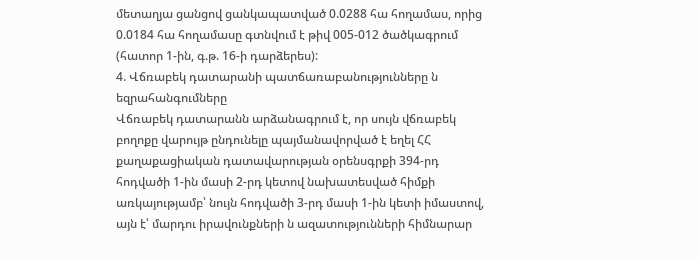մետաղյա ցանցով ցանկապատված 0.0288 հա հողամաս, որից 0.0184 հա հողամասը գտնվում է թիվ 005-012 ծածկագրում (հատոր 1-ին, գ.թ. 16-ի դարձերես):
4. Վճռաբեկ դատարանի պատճառաբանությունները ն եզրահանգումները
Վճռաբեկ դատարանն արձանագրում է, որ սույն վճռաբեկ բողոքը վարույթ ընդունելը պայմանավորված է եղել ՀՀ քաղաքացիական դատավարության օրենսգրքի 394-րդ հոդվածի 1-ին մասի 2-րդ կետով նախատեսված հիմքի առկայությամբ՝ նույն հոդվածի 3-րդ մասի 1-ին կետի իմաստով, այն է՝ մարդու իրավունքների ն ազատությունների հիմնարար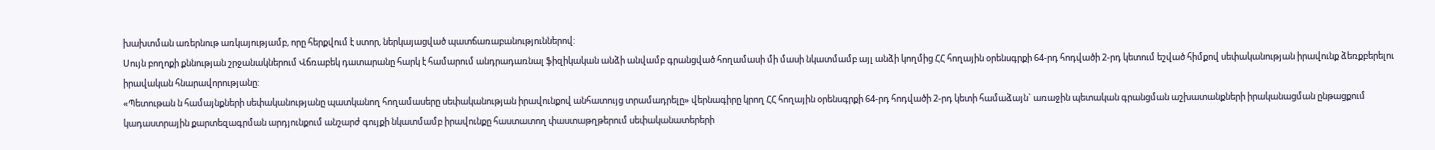խախտման առերնութ առկայությամբ, որը հերքվում է ստոր, ներկայացված պատճառաբանություններով:
Սույն բողոքի քննության շրջանակներում Վճռաբեկ դատարանը հարկ է համարում անդրադառնալ ֆիզիկական անձի անվամբ գրանցված հողամասի մի մասի նկատմամբ այլ անձի կողմից ՀՀ հողային օրենսգրքի 64-րդ հոդվածի 2-րդ կետում եշված հիմքով սեփականության իրավունք ձեռքբերելու իրավական հնարավորությանը:
«Պետութան ն համայնքների սեփականությանը պատկանող հողամասերը սեփականության իրավունքով անհատույց տրամադրելը» վերնագիրը կրող ՀՀ հողային օրենսգրքի 64-րդ հոդվածի 2-րդ կետի համաձայն` առաջին պետական գրանցման աշխատանքների իրականացման ընթացքում կադաստրային քարտեզագրման արդյունքում անշարժ գույքի նկատմամբ իրավունքը հաստատող փաստաթղթերում սեփականատերերի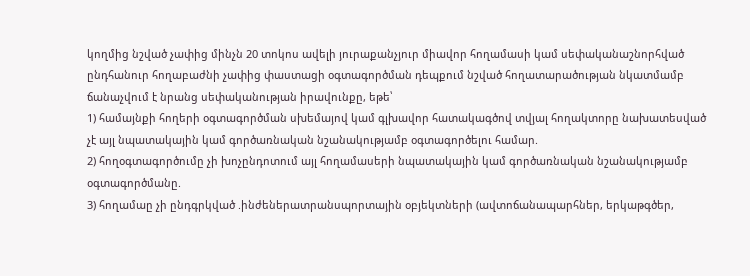կողմից նշված չափից մինչն 20 տոկոս ավելի յուրաքանչյուր միավոր հողամասի կամ սեփականաշնորհված ընդհանուր հողաբաժնի չափից փաստացի օգտագործման դեպքում նշված հողատարածության նկատմամբ ճանաչվում է նրանց սեփականության իրավունքը, եթե՝
1) համայնքի հողերի օգտագործման սխեմայով կամ գլխավոր հատակագծով տվյալ հողակտորը նախատեսված չէ այլ նպատակային կամ գործառնական նշանակությամբ օգտագործելու համար.
2) հողօգտագործումը չի խոչընդոտում այլ հողամասերի նպատակային կամ գործառնական նշանակությամբ օգտագործմանը.
3) հողամաը չի ընդգրկված .ինժեներատրանսպորտային օբյեկտների (ավտոճանապարհներ, երկաթգծեր,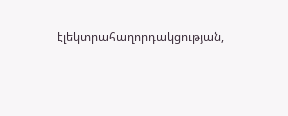էլեկտրահաղորդակցության,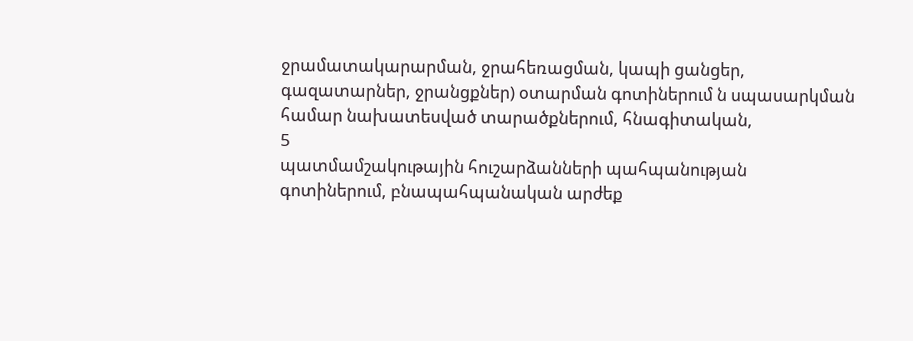ջրամատակարարման, ջրահեռացման, կապի ցանցեր, գազատարներ, ջրանցքներ) օտարման գոտիներում ն սպասարկման համար նախատեսված տարածքներում, հնագիտական,
5
պատմամշակութային հուշարձանների պահպանության գոտիներում, բնապահպանական արժեք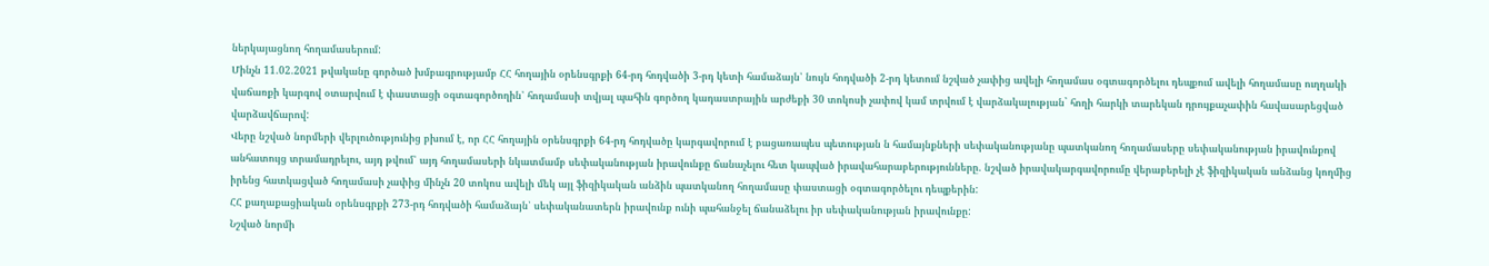ներկայացնող հողամասերում:
Մինչն 11.02.2021 թվականը գործած խմբագրությամբ ՀՀ հողային օրենսգրքի 64-րդ հոդվածի 3-րդ կետի համաձայն՝ նույն հոդվածի 2-րդ կետում նշված չափից ավելի հողամաս օգտագործելու դեպքում ավելի հողամասը ուղղակի վաճառքի կարգով օտարվում է փաստացի օգտագործողին՝ հողամասի տվյալ պահին գործող կադաստրային արժեքի 30 տոկոսի չափով կամ տրվում է վարձակալության` հողի հարկի տարեկան դրույքաչափին հավասարեցված վարձավճարով:
Վերը նշված նորմերի վերլուծությունից բխում է, որ ՀՀ հողային օրենսգրքի 64-րդ հոդվածը կարգավորում է բացառապես պետության ն համայնքների սեփականությանը պատկանող հողամասերը սեփականության իրավունքով անհատույց տրամադրելու, այդ թվում՝ այդ հողամասերի նկատմամբ սեփականության իրավունքը ճանաչելու հետ կապված իրավահարաբերությունները. նշված իրավակարգավորումը վերաբերելի չէ ֆիզիկական անձանց կողմից իրենց հատկացված հողամասի չափից մինչն 20 տոկոս ավելի մեկ այլ ֆիզիկական անձին պատկանող հողամասը փաստացի օգտագործելու դեպքերին:
ՀՀ քաղաքացիական օրենսգրքի 273-րդ հոդվածի համաձայն՝ սեփականատերն իրավունք ունի պահանջել ճանաձելու իր սեփականության իրավունքը:
Նշված նորմի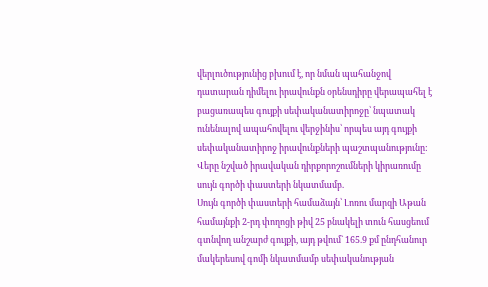վերլուծությունից բխում է, որ նման պահանջով դատարան դիմելու իրավունքն օրենսդիրը վերապահել է բացառապես գույքի սեփականատիրոջը՝ նպատակ ունենալով ապահովելու վերջինիս՝ որպես այդ գույքի սեփականատիրոջ իրավունքների պաշտպանությունը:
Վերը նշված իրավական դիրքորոշումների կիրառումը սույն գործի փաստերի նկատմամբ.
Սույն գործի փաստերի համաձայն՝ Լոռու մարզի Աթան համայնքի 2-րդ փողոցի թիվ 25 բնակելի տուն հասցեում գտնվող անշարժ գույքի, այդ թվում` 165.9 քմ ընդհանուր մակերեսով գոմի նկատմամբ սեփականության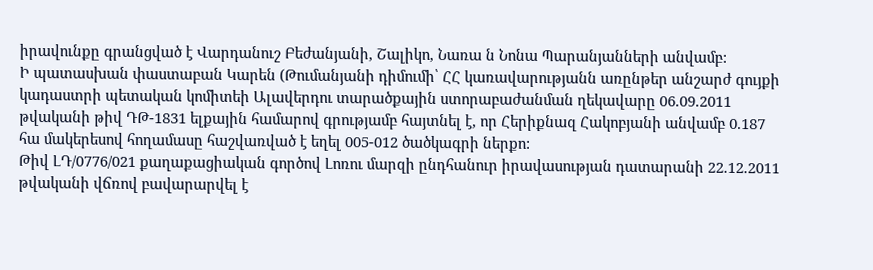իրավունքը գրանցված է Վարդանուշ Բեժանյանի, Շալիկո, Նառա ն Նոնա Պարանյանների անվամբ:
Ի պատասխան փաստաբան Կարեն (Թումանյանի դիմումի՝ ՀՀ կառավարությանն առընթեր անշարժ գույքի կադաստրի պետական կոմիտեի Ալավերդու տարածքային ստորաբաժանման ղեկավարը 06.09.2011 թվականի թիվ ԴԹ-1831 ելքային համարով գրությամբ հայտնել է, որ Հերիքնազ Հակոբյանի անվամբ 0.187 հա մակերեսով հողամասը հաշվառված է եղել 005-012 ծածկագրի ներքո:
Թիվ ԼԴ/0776/021 քաղաքացիական գործով Լոռու մարզի ընդհանուր իրավասության դատարանի 22.12.2011 թվականի վճռով բավարարվել է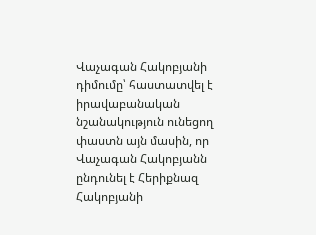Վաչագան Հակոբյանի դիմումը՝ հաստատվել է իրավաբանական նշանակություն ունեցող փաստն այն մասին, որ Վաչագան Հակոբյանն ընդունել է Հերիքնազ Հակոբյանի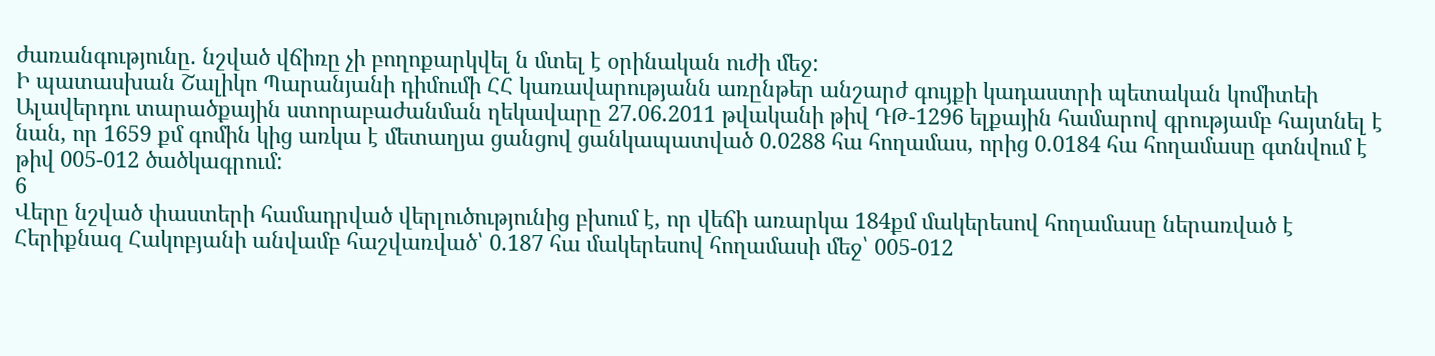ժառանգությունը. նշված վճիռը չի բողոքարկվել ն մտել է օրինական ուժի մեջ:
Ի պատասխան Շալիկո Պարանյանի դիմումի ՀՀ կառավարությանն առընթեր անշարժ գույքի կադաստրի պետական կոմիտեի Ալավերդու տարածքային ստորաբաժանման ղեկավարը 27.06.2011 թվականի թիվ ԴԹ-1296 ելքային համարով գրությամբ հայտնել է նան, որ 1659 քմ գոմին կից առկա է մետաղյա ցանցով ցանկապատված 0.0288 հա հողամաս, որից 0.0184 հա հողամասը գտնվում է թիվ 005-012 ծածկագրում:
6
Վերը նշված փաստերի համադրված վերլուծությունից բխում է, որ վեճի առարկա 184քմ մակերեսով հողամասը ներառված է Հերիքնազ Հակոբյանի անվամբ հաշվառված՝ 0.187 հա մակերեսով հողամասի մեջ՝ 005-012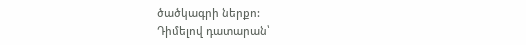ծածկագրի ներքո:
Դիմելով դատարան՝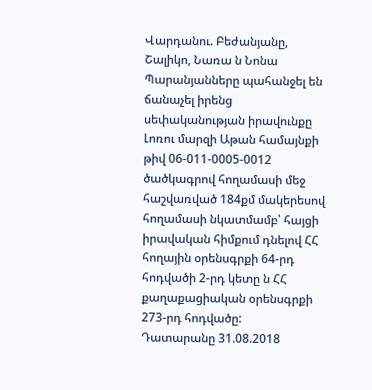Վարդանու. Բեժանյանը, Շալիկո, Նառա ն Նոնա Պարանյանները պահանջել են ճանաչել իրենց սեփականության իրավունքը Լոռու մարզի Աթան համայնքի թիվ 06-011-0005-0012 ծածկագրով հողամասի մեջ հաշվառված 184քմ մակերեսով հողամասի նկատմամբ՝ հայցի իրավական հիմքում դնելով ՀՀ հողային օրենսգրքի 64-րդ հոդվածի 2-րդ կետը ն ՀՀ քաղաքացիական օրենսգրքի 273-րդ հոդվածը:
Դատարանը 31.08.2018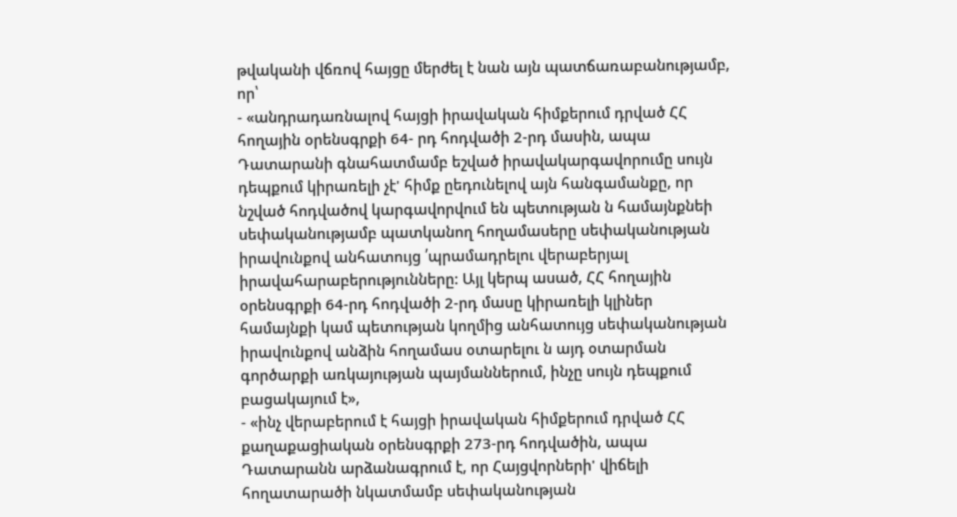թվականի վճռով հայցը մերժել է նան այն պատճառաբանությամբ, որ՝
- «անդրադառնալով հայցի իրավական հիմքերում դրված ՀՀ հողային օրենսգրքի 64- րդ հոդվածի 2-րդ մասին, ապա Դատարանի գնահատմամբ եշված իրավակարգավորումը սույն դեպքում կիրառելի չէ' հիմք ըեդունելով այն հանգամանքը, որ նշված հոդվածով կարգավորվում են պետության ն համայնքնեի սեփականությամբ պատկանող հողամասերը սեփականության իրավունքով անհատույց ՛պրամադրելու վերաբերյալ իրավահարաբերությունները: Այլ կերպ ասած, ՀՀ հողային օրենսգրքի 64-րդ հոդվածի 2-րդ մասը կիրառելի կլիներ համայնքի կամ պետության կողմից անհատույց սեփականության իրավունքով անձին հողամաս օտարելու ն այդ օտարման գործարքի առկայության պայմաններում, ինչը սույն դեպքում բացակայում է»,
- «ինչ վերաբերում է հայցի իրավական հիմքերում դրված ՀՀ քաղաքացիական օրենսգրքի 273-րդ հոդվածին, ապա Դատարանն արձանագրում է, որ Հայցվորների' վիճելի հողատարածի նկատմամբ սեփականության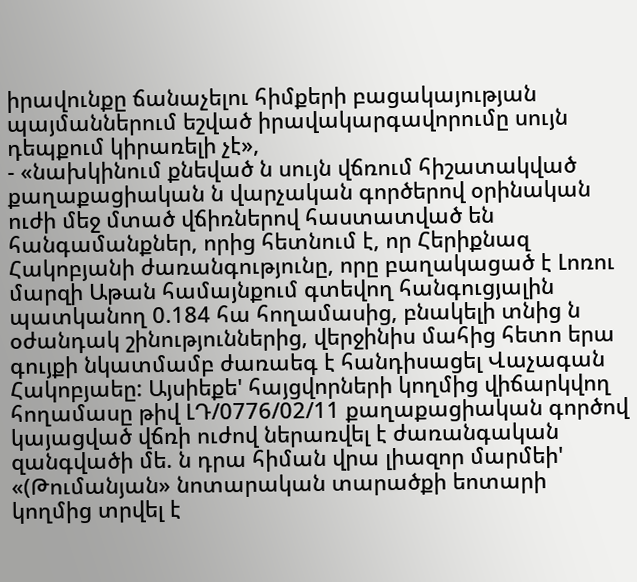իրավունքը ճանաչելու հիմքերի բացակայության պայմաններում եշված իրավակարգավորումը սույն դեպքում կիրառելի չէ»,
- «նախկինում քնեված ն սույն վճռում հիշատակված քաղաքացիական ն վարչական գործերով օրինական ուժի մեջ մտած վճիռներով հաստատված են հանգամանքներ, որից հետնում է, որ Հերիքնազ Հակոբյանի ժառանգությունը, որը բաղակացած է Լոռու մարզի Աթան համայնքում գտեվող հանգուցյալին պատկանող 0.184 հա հողամասից, բնակելի տնից ն օժանդակ շինություններից, վերջինիս մահից հետո երա գույքի նկատմամբ ժառաեգ է հանդիսացել Վաչագան Հակոբյաեը: Այսիեքե' հայցվորների կողմից վիճարկվող հողամասը թիվ ԼԴ/0776/02/11 քաղաքացիական գործով կայացված վճռի ուժով ներառվել է ժառանգական զանգվածի մե. ն դրա հիման վրա լիազոր մարմեի' «(Թումանյան» նոտարական տարածքի եոտարի կողմից տրվել է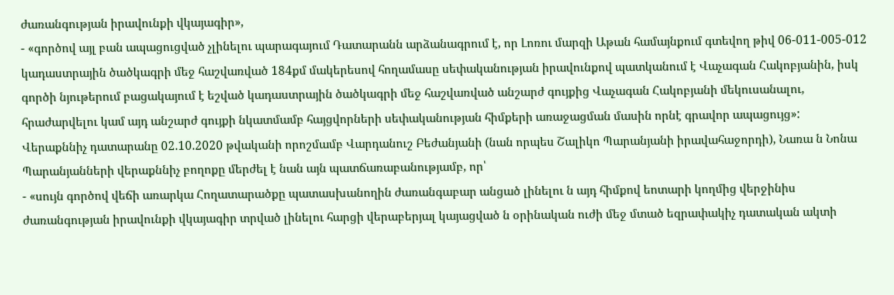ժառանգության իրավունքի վկայագիր»,
- «գործով այլ բան ապացուցված չլինելու պարագայում Դատարանն արձանագրում է, որ Լոռու մարզի Աթան համայնքում գտեվող թիվ 06-011-005-012 կադաստրային ծածկագրի մեջ հաշվառված 184քմ մակերեսով հողամասը սեփականության իրավունքով պատկանում է Վաչագան Հակոբյանին, իսկ գործի նյութերում բացակայում է եշված կադաստրային ծածկագրի մեջ հաշվառված անշարժ գույքից Վաչագան Հակոբյանի մեկուսանալու, հրաժարվելու կամ այդ անշարժ գույքի նկատմամբ հայցվորների սեփականության հիմքերի առաջացման մասին որնէ գրավոր ապացույց»:
Վերաքննիչ դատարանը 02.10.2020 թվականի որոշմամբ Վարդանուշ Բեժանյանի (նան որպես Շալիկո Պարանյանի իրավահաջորդի), Նառա ն Նոնա Պարանյանների վերաքննիչ բողոքը մերժել է նան այն պատճառաբանությամբ, որ՝
- «սույն գործով վեճի առարկա Հողատարածքը պատասխանողին ժառանգաբար անցած լինելու ն այդ հիմքով եոտարի կողմից վերջինիս ժառանգության իրավունքի վկայագիր տրված լինելու հարցի վերաբերյալ կայացված ն օրինական ուժի մեջ մտած եզրափակիչ դատական ակտի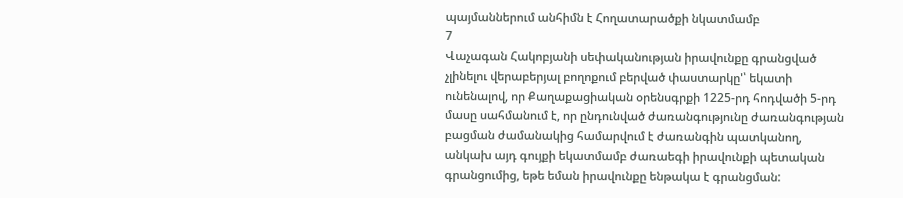պայմաններում անհիմն է Հողատարածքի նկատմամբ
7
Վաչագան Հակոբյանի սեփականության իրավունքը գրանցված չլինելու վերաբերյալ բողոքում բերված փաստարկը'՝ եկատի ունենալով, որ Քաղաքացիական օրենսգրքի 1225-րդ հոդվածի 5-րդ մասը սահմանում է, որ ընդունված ժառանգությունը ժառանգության բացման ժամանակից համարվում է ժառանգին պատկանող, անկախ այդ գույքի եկատմամբ ժառաեգի իրավունքի պետական գրանցումից, եթե եման իրավունքը ենթակա է գրանցման: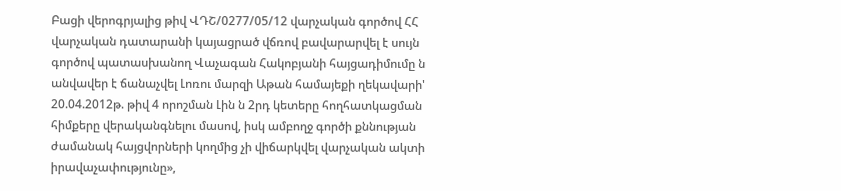Բացի վերոգրյալից թիվ ՎԴՇ/0277/05/12 վարչական գործով ՀՀ վարչական դատարանի կայացրած վճռով բավարարվել է սույն գործով պատասխանող Վաչագան Հակոբյանի հայցադիմումը ն անվավեր է ճանաչվել Լոռու մարզի Աթան համայեքի ղեկավարի' 20.04.2012թ. թիվ 4 որոշման Լին ն 2րդ կետերը հողհատկացման հիմքերը վերականգնելու մասով, իսկ ամբողջ գործի քննության ժամանակ հայցվորների կողմից չի վիճարկվել վարչական ակտի իրավաչափությունը»,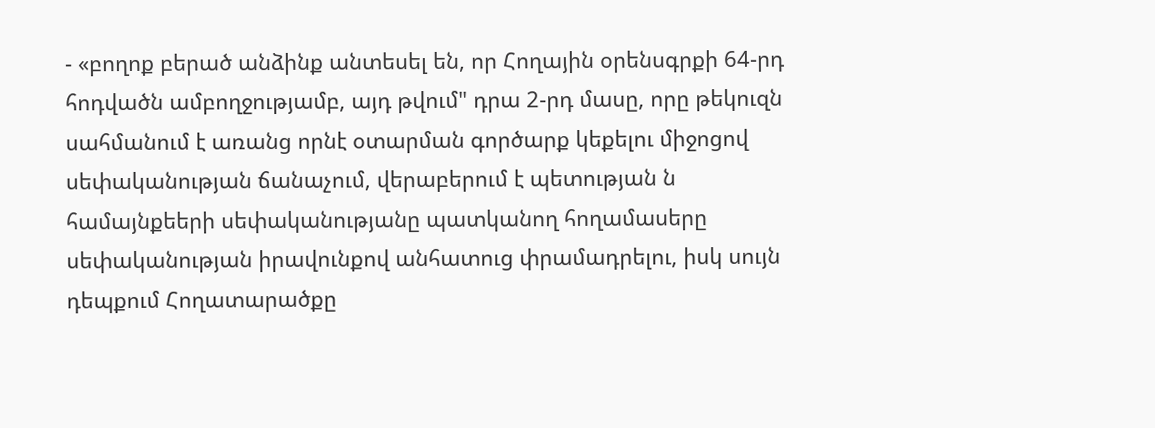- «բողոք բերած անձինք անտեսել են, որ Հողային օրենսգրքի 64-րդ հոդվածն ամբողջությամբ, այդ թվում" դրա 2-րդ մասը, որը թեկուզն սահմանում է առանց որնէ օտարման գործարք կեքելու միջոցով սեփականության ճանաչում, վերաբերում է պետության ն համայնքեերի սեփականությանը պատկանող հողամասերը սեփականության իրավունքով անհատուց փրամադրելու, իսկ սույն դեպքում Հողատարածքը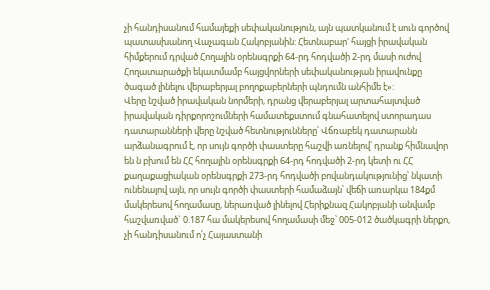չի հանդիսանում համայեքի սեփականություն, այն պատկանում է սուն գործով պատասխանող Վաչագան Հակոբյանին: Հետնաբար' հայցի իրավական հիմքերում դրված Հողային օրենսգրքի 64-րդ հոդվածի 2-րդ մասի ուժով Հողատարածքի եկատմամբ հայցվորների սեփականության իրավունքը ծագած լինելու վերաբերյալ բողոքաբերների պնդումն անհիմե է»:
Վերը նշված իրավական նորմերի, դրանց վերաբերյալ արտահայտված իրավական դիրքորոշումների համատեքստում գնահատելով ստորադաս դատարանների վերը նշված հետնությունները՝ Վճռաբեկ դատարանն արձանագրում է, որ սույն գործի փաստերը հաշվի առնելով՝ դրանք հիմնավոր են ն բխում են ՀՀ հողային օրենսգրքի 64-րդ հոդվածի 2-րդ կետի ու ՀՀ քաղաքացիական օրենսգրքի 273-րդ հոդվածի բովանդակությունից՝ նկատի ունենալով այն, որ սույն գործի փաստերի համաձայն՝ վեճի առարկա 184քմ մակերեսով հողամասը, ներառված լինելով Հերիքնազ Հակոբյանի անվամբ հաշվառված` 0.187 հա մակերեսով հողամասի մեջ՝ 005-012 ծածկագրի ներքո, չի հանդիսանում ո՛չ Հայաստանի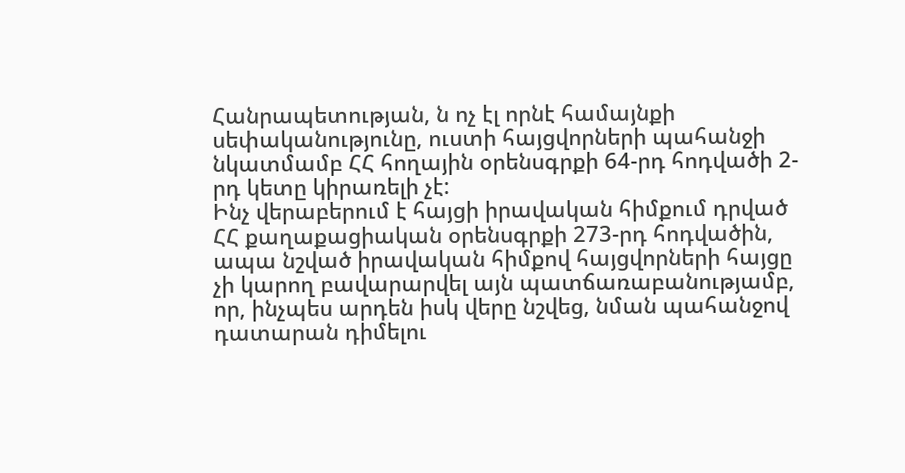Հանրապետության, ն ոչ էլ որնէ համայնքի սեփականությունը, ուստի հայցվորների պահանջի նկատմամբ ՀՀ հողային օրենսգրքի 64-րդ հոդվածի 2-րդ կետը կիրառելի չէ:
Ինչ վերաբերում է հայցի իրավական հիմքում դրված ՀՀ քաղաքացիական օրենսգրքի 273-րդ հոդվածին, ապա նշված իրավական հիմքով հայցվորների հայցը չի կարող բավարարվել այն պատճառաբանությամբ, որ, ինչպես արդեն իսկ վերը նշվեց, նման պահանջով դատարան դիմելու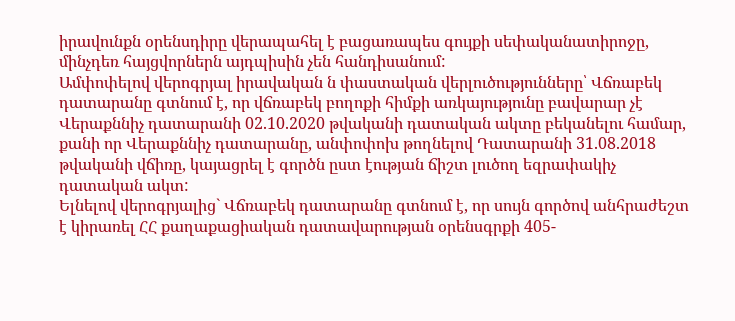իրավունքն օրենսդիրը վերապահել է բացառապես գույքի սեփականատիրոջը, մինչդեռ հայցվորներն այդպիսին չեն հանդիսանում:
Ամփոփելով վերոգրյալ իրավական ն փաստական վերլուծությունները՝ Վճռաբեկ դատարանը գտնում է, որ վճռաբեկ բողոքի հիմքի առկայությունը բավարար չէ Վերաքննիչ դատարանի 02.10.2020 թվականի դատական ակտը բեկանելու համար, քանի որ Վերաքննիչ դատարանը, անփոփոխ թողնելով Դատարանի 31.08.2018 թվականի վճիռը, կայացրել է գործն ըստ էության ճիշտ լուծող եզրափակիչ դատական ակտ:
Ելնելով վերոգրյալից` Վճռաբեկ դատարանը գտնում է, որ սույն գործով անհրաժեշտ է կիրառել ՀՀ քաղաքացիական դատավարության օրենսգրքի 405-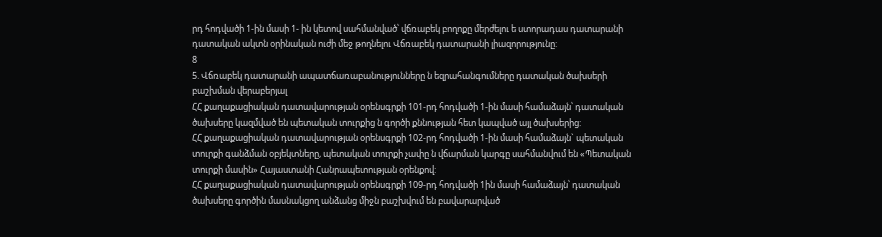րդ հոդվածի 1-ին մասի 1- ին կետով սահմանված՝ վճռաբեկ բողոքը մերժելու ե ստորադաս դատարանի դատական ակտն օրինական ուժի մեջ թողնելու Վճռաբեկ դատարանի լիազորությունը:
8
5. Վճռաբեկ դատարանի ապատճառաբանությունները ն եզրահանգումները դատական ծախսերի բաշխման վերաբերյալ
ՀՀ քաղաքացիական դատավարության օրենսգրքի 101-րդ հոդվածի 1-ին մասի համաձայն՝ դատական ծախսերը կազմված են պետական տուրքից ն գործի քննության հետ կապված այլ ծախսերից:
ՀՀ քաղաքացիական դատավարության օրենսգրքի 102-րդ հոդվածի 1-ին մասի համաձայն` պետական տուրքի գանձման օբյեկտները, պետական տուրքի չափը ն վճարման կարգը սահմանվում են «Պետական տուրքի մասին» Հայաստանի Հանրապետության օրենքով:
ՀՀ քաղաքացիական դատավարության օրենսգրքի 109-րդ հոդվածի 1ին մասի համաձայն՝ դատական ծախսերը գործին մասնակցող անձանց միջն բաշխվում են բավարարված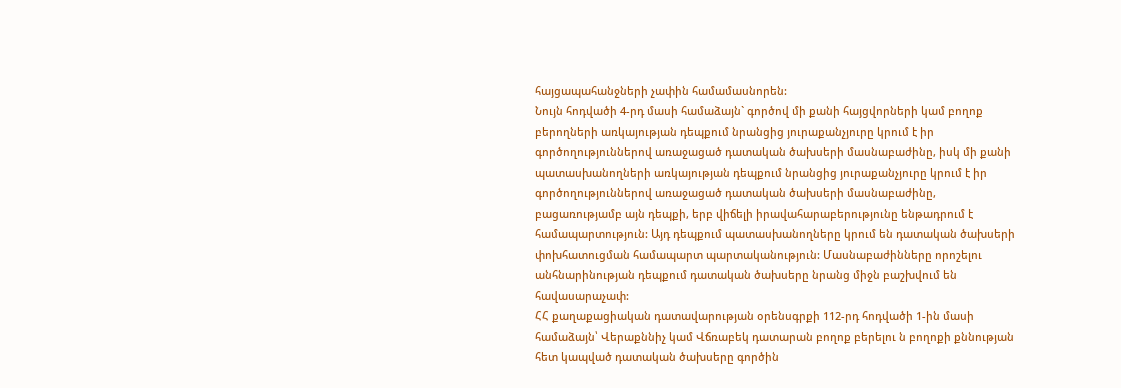հայցապահանջների չափին համամասնորեն:
Նույն հոդվածի 4-րդ մասի համաձայն` գործով մի քանի հայցվորների կամ բողոք բերողների առկայության դեպքում նրանցից յուրաքանչյուրը կրում է իր գործողություններով առաջացած դատական ծախսերի մասնաբաժինը, իսկ մի քանի պատասխանողների առկայության դեպքում նրանցից յուրաքանչյուրը կրում է իր գործողություններով առաջացած դատական ծախսերի մասնաբաժինը, բացառությամբ այն դեպքի, երբ վիճելի իրավահարաբերությունը ենթադրում է համապարտություն: Այդ դեպքում պատասխանողները կրում են դատական ծախսերի փոխհատուցման համապարտ պարտականություն: Մասնաբաժինները որոշելու անհնարինության դեպքում դատական ծախսերը նրանց միջն բաշխվում են հավասարաչափ:
ՀՀ քաղաքացիական դատավարության օրենսգրքի 112-րդ հոդվածի 1-ին մասի համաձայն՝ Վերաքննիչ կամ Վճռաբեկ դատարան բողոք բերելու ն բողոքի քննության հետ կապված դատական ծախսերը գործին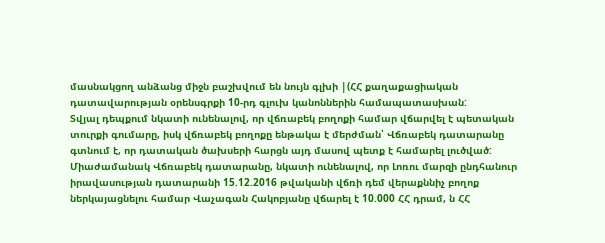մասնակցող անձանց միջն բաշխվում են նույն գլխի |(ՀՀ քաղաքացիական դատավարության օրենսգրքի 10-րդ գլուխ կանոններին համապատասխան:
Տվյալ դեպքում նկատի ունենալով, որ վճռաբեկ բողոքի համար վճարվել է պետական տուրքի գումարը, իսկ վճռաբեկ բողոքը ենթակա է մերժման՝ Վճռաբեկ դատարանը գտնում է, որ դատական ծախսերի հարցն այդ մասով պետք է համարել լուծված:
Միաժամանակ Վճռաբեկ դատարանը, նկատի ունենալով, որ Լոռու մարզի ընդհանուր իրավասության դատարանի 15.12.2016 թվականի վճռի դեմ վերաքննիչ բողոք ներկայացնելու համար Վաչագան Հակոբյանը վճարել է 10.000 ՀՀ դրամ, ն ՀՀ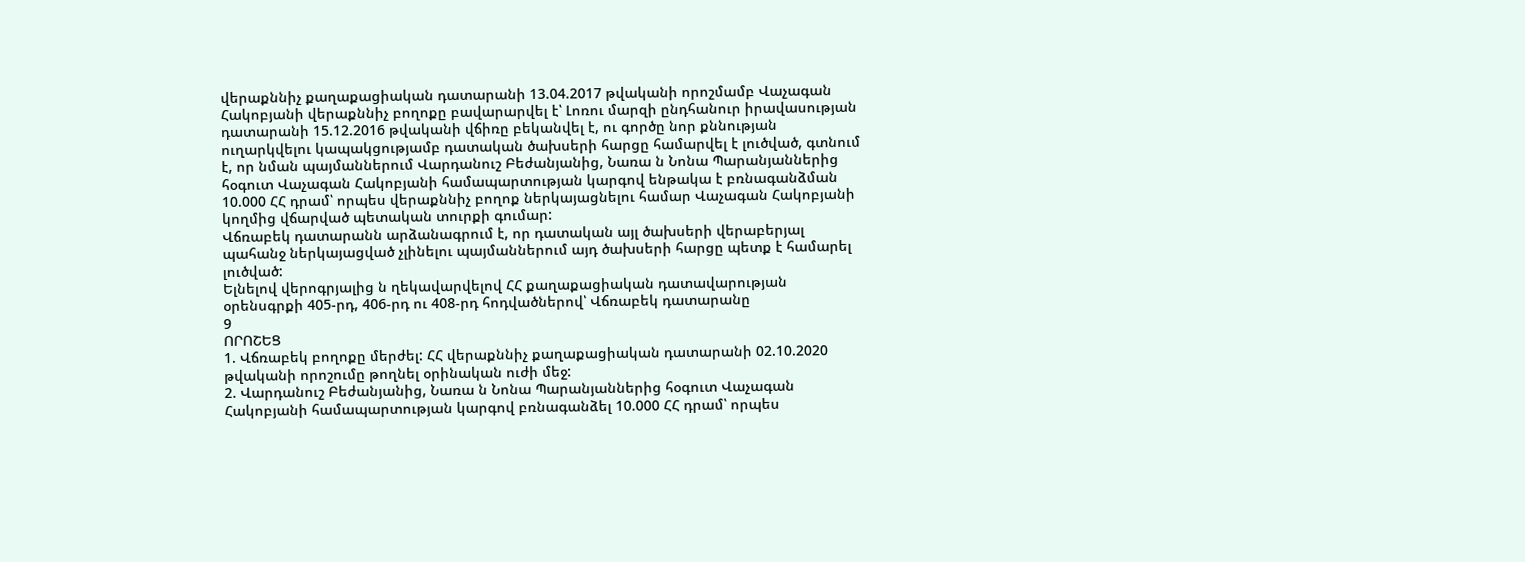վերաքննիչ քաղաքացիական դատարանի 13.04.2017 թվականի որոշմամբ Վաչագան Հակոբյանի վերաքննիչ բողոքը բավարարվել է՝ Լոռու մարզի ընդհանուր իրավասության դատարանի 15.12.2016 թվականի վճիռը բեկանվել է, ու գործը նոր քննության ուղարկվելու կապակցությամբ դատական ծախսերի հարցը համարվել է լուծված, գտնում է, որ նման պայմաններում Վարդանուշ Բեժանյանից, Նառա ն Նոնա Պարանյաններից հօգուտ Վաչագան Հակոբյանի համապարտության կարգով ենթակա է բռնագանձման 10.000 ՀՀ դրամ՝ որպես վերաքննիչ բողոք ներկայացնելու համար Վաչագան Հակոբյանի կողմից վճարված պետական տուրքի գումար:
Վճռաբեկ դատարանն արձանագրում է, որ դատական այլ ծախսերի վերաբերյալ պահանջ ներկայացված չլինելու պայմաններում այդ ծախսերի հարցը պետք է համարել լուծված:
Ելնելով վերոգրյալից ն ղեկավարվելով ՀՀ քաղաքացիական դատավարության օրենսգրքի 405-րդ, 406-րդ ու 408-րդ հոդվածներով՝ Վճռաբեկ դատարանը
9
ՈՐՈՇԵՑ
1. Վճռաբեկ բողոքը մերժել: ՀՀ վերաքննիչ քաղաքացիական դատարանի 02.10.2020 թվականի որոշումը թողնել օրինական ուժի մեջ:
2. Վարդանուշ Բեժանյանից, Նառա ն Նոնա Պարանյաններից հօգուտ Վաչագան Հակոբյանի համապարտության կարգով բռնագանձել 10.000 ՀՀ դրամ՝ որպես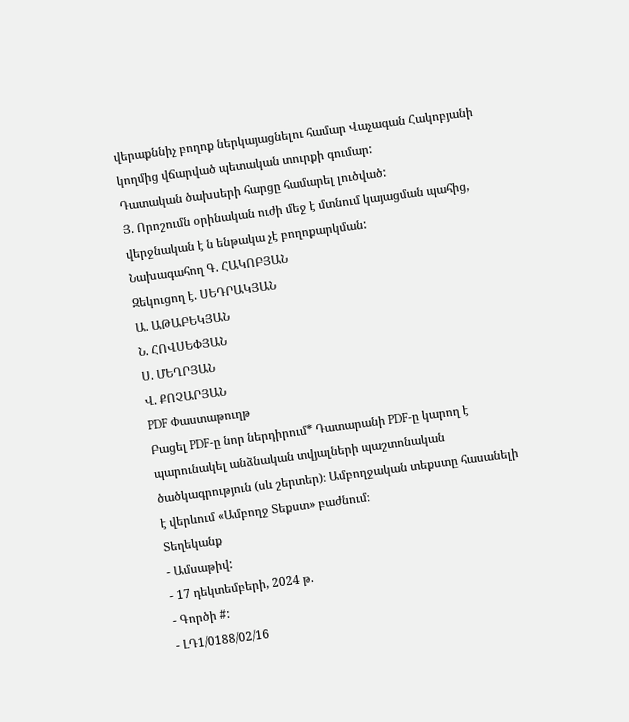վերաքննիչ բողոք ներկայացնելու համար Վաչագան Հակոբյանի կողմից վճարված պետական տուրքի գումար:
Դատական ծախսերի հարցը համարել լուծված:
Յ. Որոշումն օրինական ուժի մեջ է մտնում կայացման պահից, վերջնական է ն ենթակա չէ բողոքարկման:
Նախագահող Գ. ՀԱԿՈԲՅԱՆ
Զեկուցող է. ՍԵԴՐԱԿՅԱՆ
Ա. ԱԹԱԲԵԿՅԱՆ
Ն. ՀՈՎՍԵՓՅԱՆ
Ս. ՄԵՂՐՅԱՆ
Վ. ՔՈՉԱՐՅԱՆ
PDF Փաստաթուղթ
Բացել PDF-ը նոր ներդիրում* Դատարանի PDF-ը կարող է պարունակել անձնական տվյալների պաշտոնական ծածկագրություն (սև շերտեր)։ Ամբողջական տեքստը հասանելի է վերևում «Ամբողջ Տեքստ» բաժնում։
Տեղեկանք
- Ամսաթիվ:
- 17 դեկտեմբերի, 2024 թ.
- Գործի #:
- ԼԴ1/0188/02/16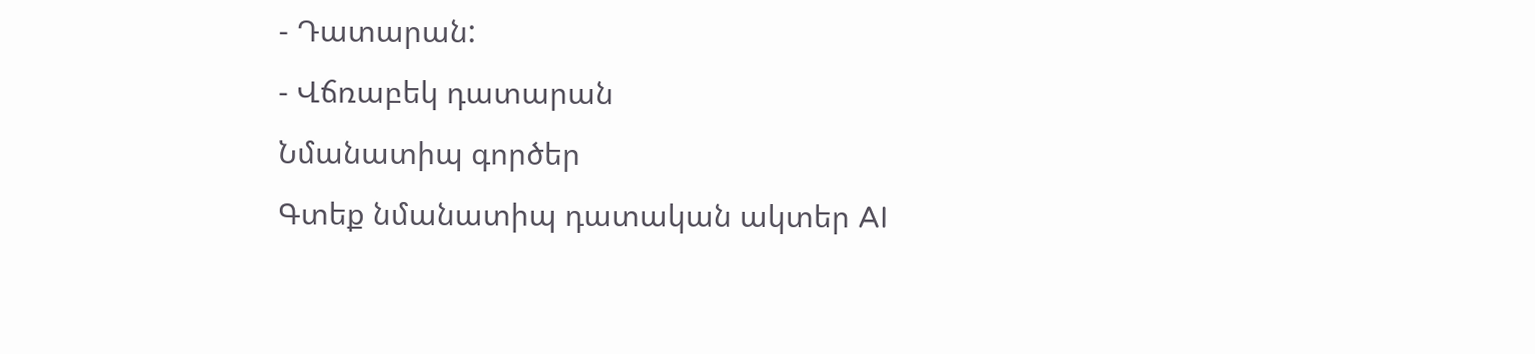- Դատարան:
- Վճռաբեկ դատարան
Նմանատիպ գործեր
Գտեք նմանատիպ դատական ակտեր AI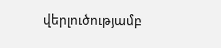վերլուծությամբ